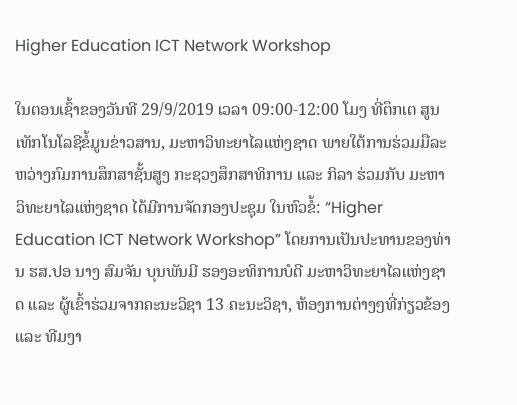Higher Education ICT Network Workshop

ໃນຕອນເຊົ້າຂອງວັນທີ 29/9/2019 ເວລາ 09:00-12:00 ໂມງ ທີ່ຕຶກເຕ ສູນເທັກໂນໂລຊີຂໍ້ມູນຂ່າວສານ, ມະຫາວິທະຍາໄລແຫ່ງຊາດ ພາຍໃຕ້ການຮ່ວມມືລະຫວ່າງກົມການສຶກສາຊັ້ນສູງ ກະຊວງສຶກສາທິການ ແລະ ກິລາ ຮ່ວມກັບ ມະຫາວິທະຍາໄລແຫ່ງຊາດ ໄດ້ມີການຈັດກອງປະຊຸມ ໃນຫົວຂໍ້: “Higher Education ICT Network Workshop” ໂດຍການເປັນປະທານຂອງທ່ານ ຮສ.ປອ ນາງ ສົມຈັນ ບຸນພັນມີ ຮອງອະທິການບໍດີ ມະຫາວິທະຍາໄລແຫ່ງຊາດ ແລະ ຜູ້ເຂົ້າຮ່ວມຈາກຄະນະວິຊາ 13 ຄະນະວິຊາ, ຫ້ອງການຕ່າງໆທີ່ກ່ຽວຂ້ອງ ແລະ ທີມງາ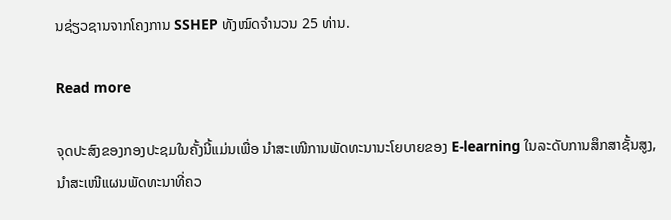ນຊ່ຽວຊານຈາກໂຄງການ SSHEP ທັງໝົດຈຳນວນ 25 ທ່ານ.

Read more

ຈຸດປະສົງຂອງກອງປະຊມໃນຄັ້ງນີ້ແມ່ນເພື່ອ ນຳສະເໜີການພັດທະນານະໂຍບາຍຂອງ E-learning ໃນລະດັບການສຶກສາຊັ້ນສູງ, ນຳສະເໜີແຜນພັດທະນາທີ່ຄວ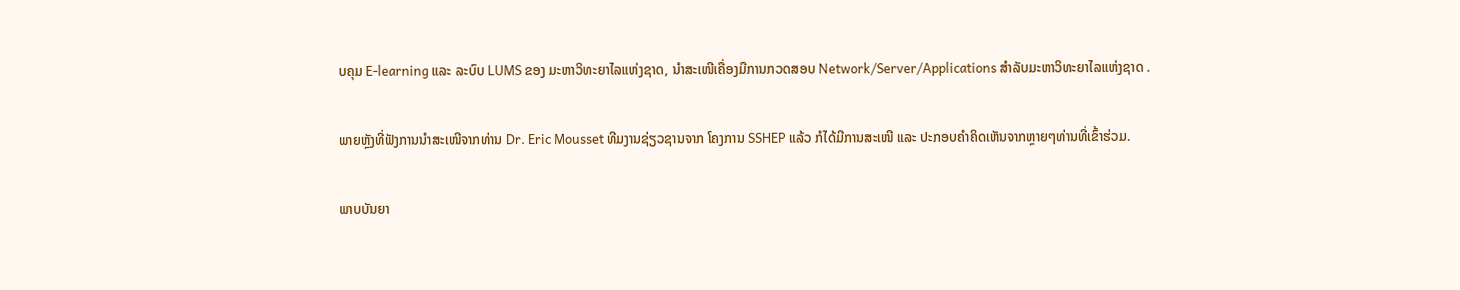ບຄຸມ E-learning ແລະ ລະບົບ LUMS ຂອງ ມະຫາວິທະຍາໄລແຫ່ງຊາດ, ນຳສະເໜີເຄື່ອງມືການກວດສອບ Network/Server/Applications ສຳລັບມະຫາວິທະຍາໄລແຫ່ງຊາດ .

ພາຍຫຼັງທີ່ຟັງການນຳສະເໜີຈາກທ່ານ Dr. Eric Mousset ທີມງານຊ່ຽວຊານຈາກ ໂຄງການ SSHEP ແລ້ວ ກໍໄດ້ມີການສະເໜີ ແລະ ປະກອບຄຳຄິດເຫັນຈາກຫຼາຍໆທ່ານທີ່ເຂົ້າຮ່ວມ.

ພາບບັນຍາ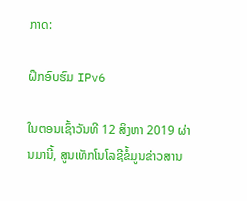ກາດ:

ຝຶກອົບຮົມ IPv6

ໃນຕອນເຊົ້າວັນທີ 12 ສິງຫາ 2019 ຜ່ານມານີ້, ສູນເທັກໂນໂລຊີຂໍ້ມູນຂ່າວສານ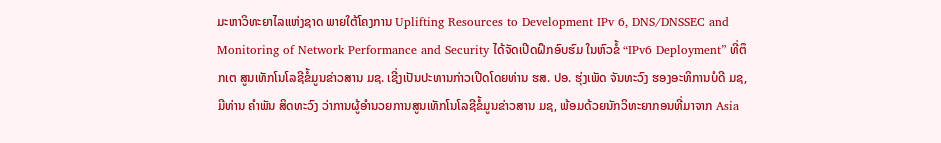ມະຫາວິທະຍາໄລແຫ່ງຊາດ ພາຍໃຕ້ໂຄງການ Uplifting Resources to Development IPv 6, DNS/DNSSEC and Monitoring of Network Performance and Security ໄດ້ຈັດເປີດຝຶກອົບຮົມ ໃນຫົວຂໍ້ “IPv6 Deployment” ທີ່ຕຶກເຕ ສູນເທັກໂນໂລຊີຂໍ້ມູນຂ່າວສານ ມຊ. ເຊີ່ງເປັນປະທານກ່າວເປີດໂດຍທ່ານ ຮສ. ປອ. ຮຸ່ງເພັດ ຈັນທະວົງ ຮອງອະທິການບໍດີ ມຊ, ມີທ່ານ ຄຳພັນ ສິດທະວົງ ວ່າການຜູ້ອຳນວຍການສູນເທັກໂນໂລຊີຂໍ້ມູນຂ່າວສານ ມຊ, ພ້ອມດ້ວຍນັກວິທະຍາກອນທີ່ມາຈາກ Asia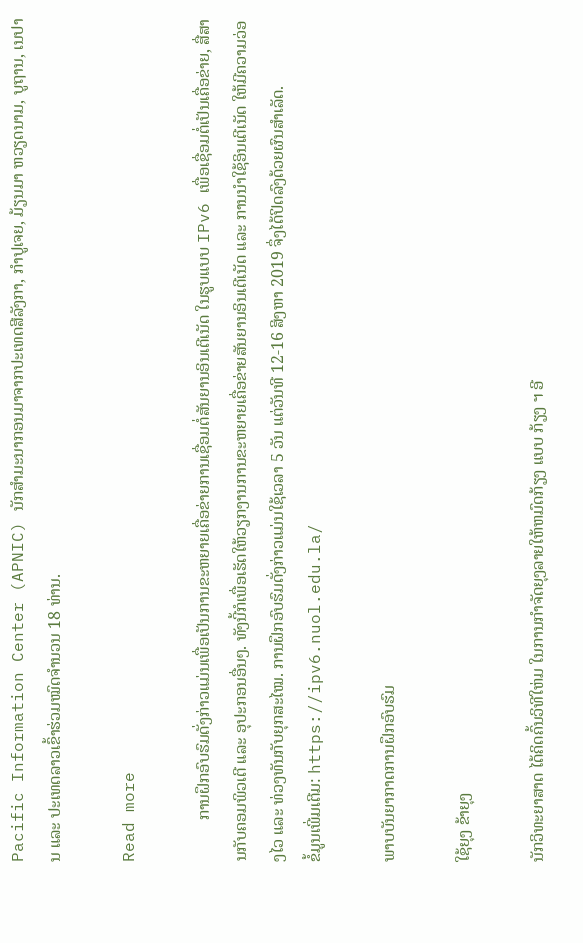Pacific Information Center (APNIC) ນັກສຳມະນາກອນມາຈາກປະເທດສີລັງກາ, ກຳປູເຈຍ, ມ້ຽນມາ ຫວຽດນາມ, ບູຖານ, ເນປານ ແລະ ປະເທດລາວເຂົ້າຮ່ວມໝົດຈຳນວນ 18 ທ່ານ.

Read more

          ການຝຶກອົບຮົມດັ່ງກ່າວແມ່ນເພື່ອເປັນການຂະຫຍາຍເຄື່ອຂ່າຍການເຊື່ອມຕໍ່ສັນຍານອິນເຕີເນັດ ໃນຮູບແບບ IPv6 ເພື່ອເຊື່ອມຕໍ່ເປັນເຄື່ອຂ່າຍ, ສື່ສານກັບຄອມພິວເຕີ ແລະ ອຸປະກອນອື່ນໆ. ທັງນີ້ກໍເພື່ອເຮັດໃຫ້ວຽກງານການຂະຫຍາຍເຄື່ອຂ່າຍສັນຍານອິນເຕີເນັດ ແລະ ການນໍາໃຊ້ອິນເຕີເນັດ ໃຫ້ມີຄວາມວ່ອງໄວ ແລະ ທ່ວງທັນກັບຍຸກສະໄໝ. ການຝຶກອົບຮົມດັ່ງກ່າວແມ່ນໃຊ້ເວລາ 5 ວັນ ແຕ່ວັນທີ 12-16 ສິງຫາ 2019 ຈຶ່ງໄດ້ປິດລົງດ້ວຍຜົນສໍາເລັດ.
ຂໍ້ມູນເພີ່ມເຕີມ: https://ipv6.nuol.edu.la/

ພາບບັນຍາກາດການຝຶກອົບຮົມ

ໃຊ້ຍຸງ ຂ້າຍຸງ

ນັກວິທະຍາສາດ ໄດ້ຄິດຄົ້ນວິທີໃຫ່ມ ໃນການກຳຈັດຍຸງລາຍໃຫ້ຫມົດກ້ຽງ ແບບ ກ້ຽງ ຯ ອີ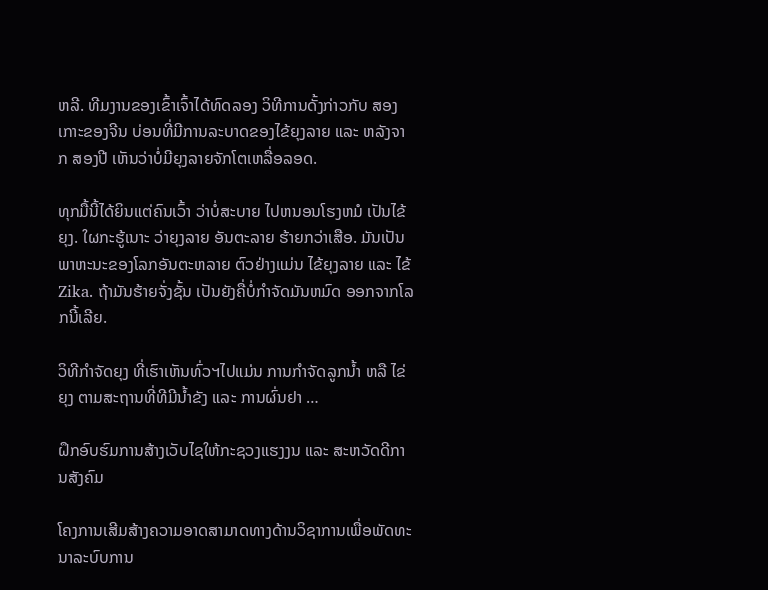ຫລີ. ທີມງານຂອງເຂົ້າເຈົ້າໄດ້ທົດລອງ ວິທີການດັ້ງກ່າວກັບ ສອງເກາະຂອງຈີນ ບ່ອນທີ່ມີການລະບາດຂອງໄຂ້ຍຸງລາຍ ແລະ ຫລັງຈາກ ສອງປີ ເຫັນວ່າບໍ່ມີຍຸງລາຍຈັກໂຕເຫລື່ອລອດ.

ທຸກມື້ນີ້ໄດ້ຍິນແຕ່ຄົນເວົ້າ ວ່າບໍ່ສະບາຍ ໄປຫນອນໂຮງຫມໍ ເປັນໄຂ້ຍຸງ. ໃຜກະຮູ້ເນາະ ວ່າຍຸງລາຍ ອັນຕະລາຍ ຮ້າຍກວ່າເສືອ. ມັນເປັນພາຫະນະຂອງໂລກອັນຕະຫລາຍ ຕົວຢ່າງແມ່ນ ໄຂ້ຍຸງລາຍ ແລະ ໄຂ້ Zika. ຖ້າມັນຮ້າຍຈັ່ງຊັ້ນ ເປັນຍັງຄື່ບໍ່ກຳຈັດມັນຫມົດ ອອກຈາກໂລກນີ້ເລີຍ.

ວິທີກຳຈັດຍຸງ ທີ່ເຮົາເຫັນທົ່ວຯໄປແມ່ນ ການກຳຈັດລູກນ້ຳ ຫລື ໄຂ່ຍຸງ ຕາມສະຖານທີ່ທີມີນ້ຳຂັງ ແລະ ການຜົ່ນຢາ …

ຝຶກອົບຮົມການສ້າງເວັບໄຊໃຫ້ກະຊວງແຮງງນ ແລະ ສະຫວັດດີການສັງຄົມ

ໂຄງການເສີມສ້າງຄວາມອາດສາມາດທາງດ້ານວິຊາການເພື່ອພັດທະນາລະບົບການ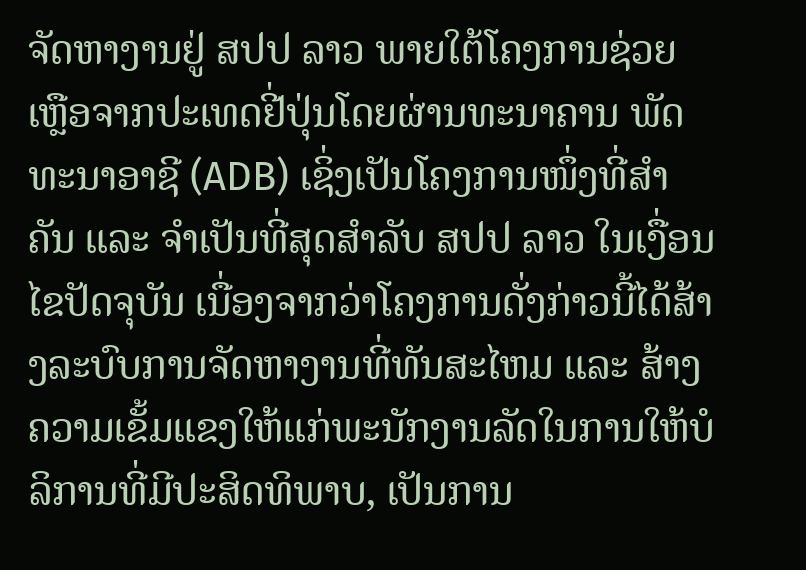ຈັດຫາງານຢູ່ ສປປ ລາວ ພາຍໃຕ້ໂຄງການຊ່ວຍເຫຼືອຈາກປະເທດຢີ່ປຸ່ນໂດຍຜ່ານທະນາຄານ ພັດທະນາອາຊີ (ADB) ເຊິ່ງເປັນໂຄງການໜຶ່ງທີ່ສຳຄັນ ແລະ ຈຳເປັນທີ່ສຸດສຳລັບ ສປປ ລາວ ໃນເງື່ອນໄຂປັດຈຸບັນ ເນື່ອງຈາກວ່າໂຄງການດັ່ງກ່າວນີ້ໄດ້ສ້າງລະບົບການຈັດຫາງານທີ່ທັນສະໄຫມ ແລະ ສ້າງຄວາມເຂັ້ມແຂງໃຫ້ແກ່ພະນັກງານລັດໃນການໃຫ້ບໍລິການທີ່ມີປະສິດທິພາບ, ເປັນການ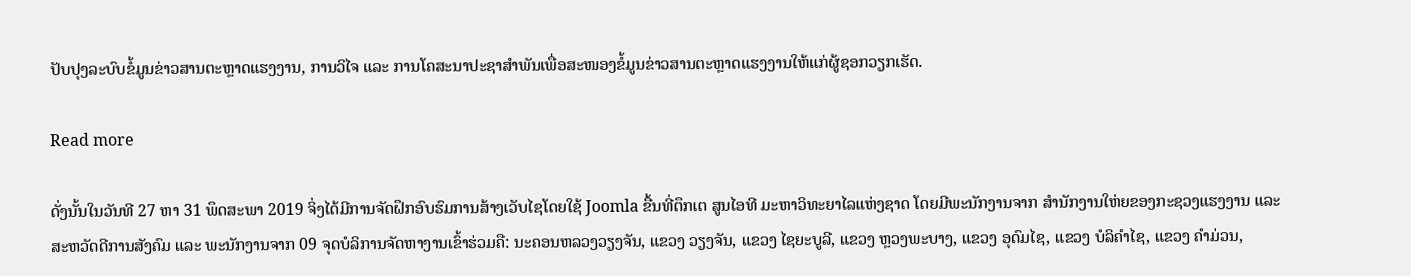ປັບປຸງລະບົບຂໍ້ມູນຂ່າວສານຕະຫຼາດແຮງງານ, ການວິໄຈ ແລະ ການໂຄສະນາປະຊາສຳພັນເພື່ອສະໜອງຂໍ້ມູນຂ່າວສານຕະຫຼາດແຮງງານໃຫ້ແກ່ຜູ້ຊອກວຽກເຮັດ.

Read more

ດັ່ງນັ້ນໃນວັນທີ 27 ຫາ 31 ພຶດສະພາ 2019 ຈິ່ງໄດ້ມີການຈັດຝຶກອົບຮົມການສ້າງເວັບໄຊໂດຍໃຊ້ Joomla ຂື້ນທີ່ຕຶກເຕ ສູນໄອທີ ມະຫາວິທະຍາໄລແຫ່ງຊາດ ໂດຍມີພະນັກງານຈາກ ສຳນັກງານໃຫ່ຍຂອງກະຊວງແຮງງານ ແລະ ສະຫວັດດີການສັງຄົມ ແລະ ພະນັກງານຈາກ 09 ຈຸດບໍລິການຈັດຫາງານເຂົ້າຮ່ວມຄື: ນະຄອນຫລວງວຽງຈັນ, ແຂວງ ວຽງຈັນ, ແຂວງ ໄຊຍະບູລີ, ແຂວງ ຫຼວງພະບາງ, ແຂວງ ອຸດົມໄຊ, ແຂວງ ບໍລິຄຳໄຊ, ແຂວງ ຄຳມ່ວນ,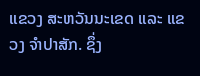ແຂວງ ສະຫວັນນະເຂດ ແລະ ແຂວງ ຈຳປາສັກ. ຊຶ່ງ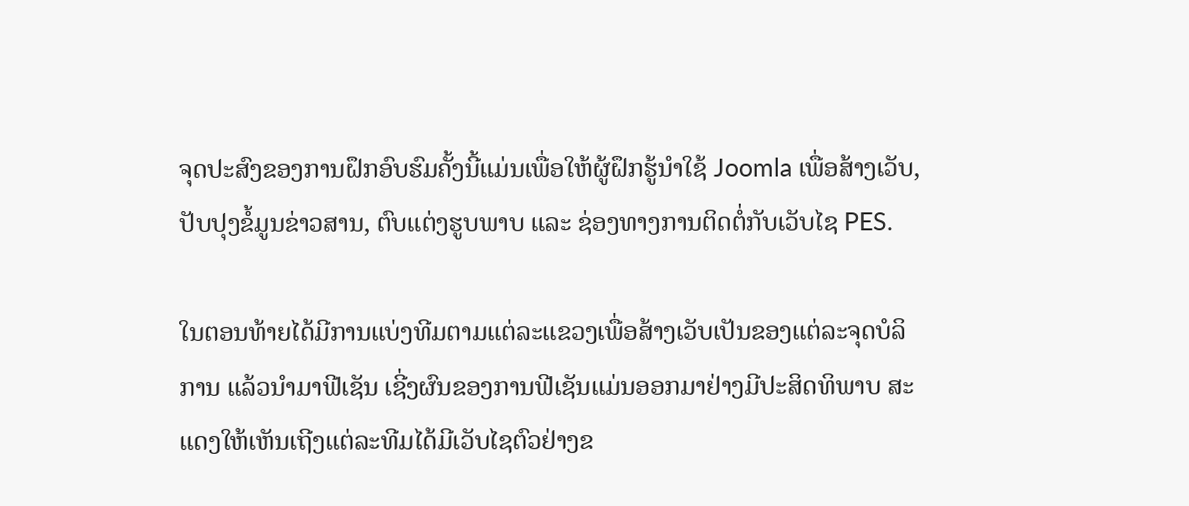ຈຸດປະສົງຂອງການຝຶກອົບຮົມຄັ້ງນີ້ແມ່ນເພື່ອໃຫ້ຜູ້ຝຶກຮູ້ນຳໃຊ້ Joomla ເພື່ອສ້າງເວັບ, ປັບປຸງຂໍ້ມູນຂ່າວສານ, ຕົບແຕ່ງຮູບພາບ ແລະ ຊ່ອງທາງການຕິດຕໍ່ກັບເວັບໄຊ PES.

ໃນຕອນທ້າຍໄດ້ມີການແບ່ງທີມຕາມແຕ່ລະແຂວງເພື່ອສ້າງເວັບເປັນຂອງແຕ່ລະຈຸດບໍລິການ ແລ້ວນຳມາຟີເຊັນ ເຊີ່ງຜົນຂອງການຟີເຊັນແມ່ນອອກມາຢ່າງມີປະສິດທິພາບ ສະແດງໃຫ້ເຫັນເຖີງແຕ່ລະທີມໄດ້ມີເວັບໄຊຕົວຢ່າງຂ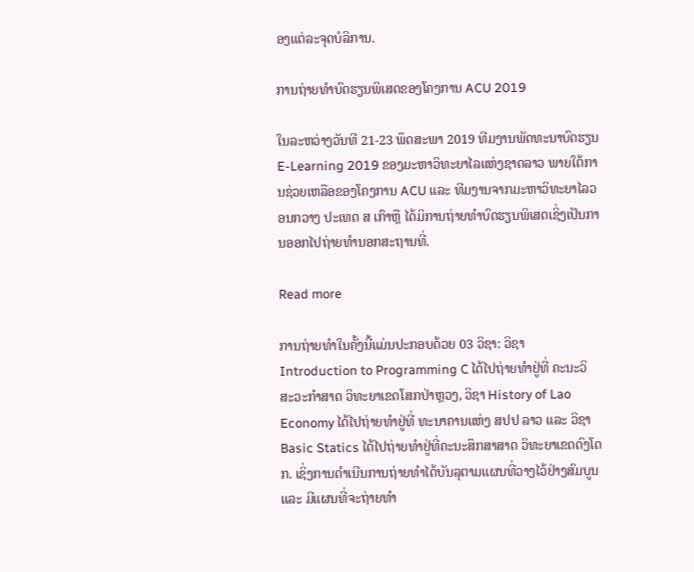ອງແຕ່ລະຈຸດບໍລິການ.

ການຖ່າຍທຳບົດຮຽນພິເສດຂອງໂຄງການ ACU 2019

ໃນລະຫວ່າງວັນທີ 21-23 ພຶດສະພາ 2019 ທີມງານພັດທະນາບົດຮຽນ E-Learning 2019 ຂອງມະຫາວິທະຍາໄລແຫ່ງຊາດລາວ ພາຍໃຕ້ການຊ່ວຍເຫລືອຂອງໂຄງການ ACU ແລະ ທີມງານຈາກມະຫາວິທະຍາໄລວອນກວາງ ປະເທດ ສ ເກົາຫຼື ໄດ້ມິການຖ່າຍທຳບົດຮຽນພິເສດເຊິ່ງເປັນການອອກໄປຖ່າຍທຳນອກສະຖານທີ່.

Read more

ການຖ່າຍທຳໃນຄັ້ງນີ້ແມ່ນປະກອບດ້ວຍ 03 ວິຊາ: ວິຊາ Introduction to Programming C ໄດ້ໄປຖ່າຍທຳຢູ່ທີ່ ຄະນະວິສະວະກຳສາດ ວິທະຍາເຂດໂສກປ່າຫຼວງ, ວິຊາ History of Lao Economy ໄດ້ໄປຖ່າຍທຳຢູ່ທີ່ ທະນາຄານແຫ່ງ ສປປ ລາວ ແລະ ວິຊາ Basic Statics ໄດ້ໄປຖ່າຍທຳຢູ່ທີ່ຄະນະສຶກສາສາດ ວິທະຍາເຂດດົງໂດກ. ເຊິ່ງການດຳເນີນການຖ່າຍທຳໄດ້ບັນລຸຕາມແຜນທີ່ວາງໄວ້ຢ່າງສົມບູນ ແລະ ມີແຜນທີ່ຈະຖ່າຍທຳ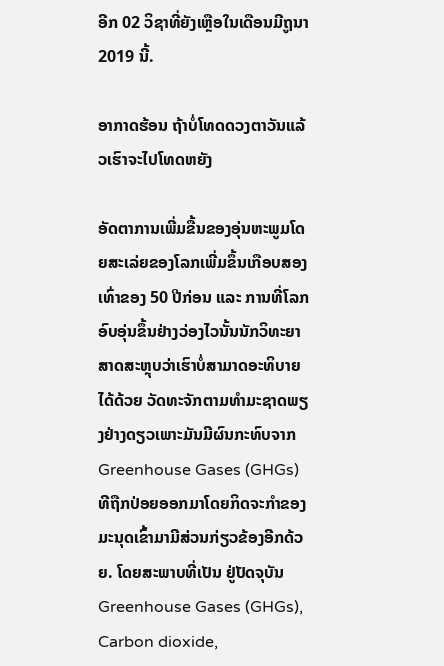ອີກ 02 ວິຊາທີ່ຍັງເຫຼືອໃນເດືອນມີຖູນາ 2019 ນີ້.

ອາກາດຮ້ອນ ຖ້າບໍ່ໂທດດວງຕາວັນແລ້ວເຮົາຈະໄປໂທດຫຍັງ

ອັດຕາການເພີ່ມຂື້ນຂອງອຸ່ນຫະພູມໂດຍສະເລ່ຍຂອງໂລກເພີ່ມຂຶ້ນເກືອບສອງເທົ່າຂອງ 50 ປີກ່ອນ ແລະ ການທີ່ໂລກອົບອຸ່ນຂຶ້ນຢ່າງວ່ອງໄວນັ້ນນັກວິທະຍາສາດສະຫຼຸບວ່າເຮົາບໍ່ສາມາດອະທິບາຍໄດ້ດ້ວຍ ວັດທະຈັກຕາມທຳມະຊາດພຽງຢ່າງດຽວເພາະມັນມີຜົນກະທົບຈາກ Greenhouse Gases (GHGs) ທີຖືກປ່ອຍອອກມາໂດຍກິດຈະກຳຂອງມະນຸດເຂົ້າມາມີສ່ວນກ່ຽວຂ້ອງອີກດ້ວຍ. ໂດຍສະພາບທີ່ເປັນ ຢູ່ປັດຈຸບັນ Greenhouse Gases (GHGs), Carbon dioxide,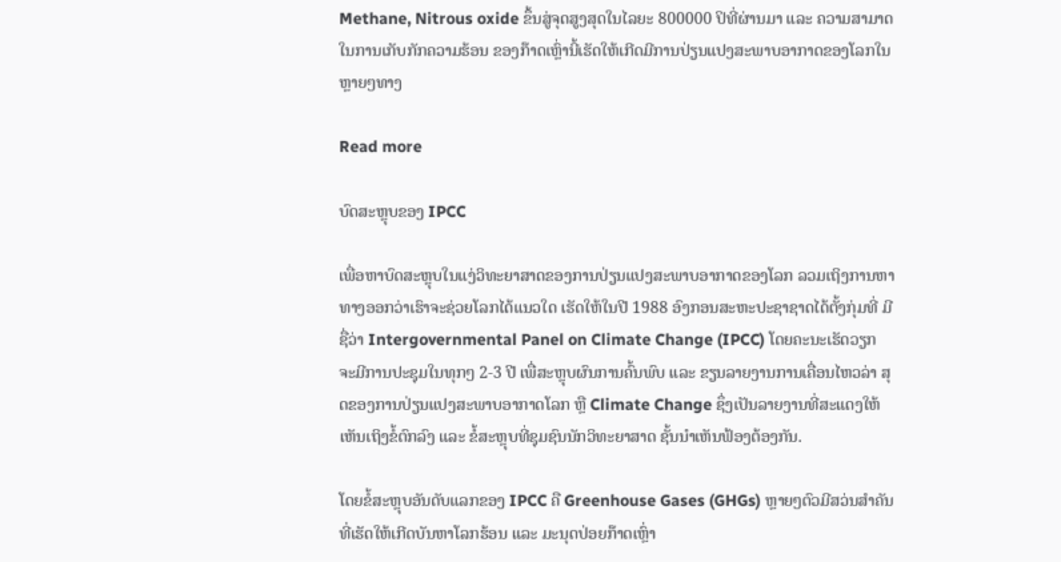Methane, Nitrous oxide ຂຶ້ນສູ່ຈຸດສູງສຸດໃນໄລຍະ 800000 ປິທີ່ຜ່ານມາ ແລະ ຄວາມສາມາດໃນການເກັບກັກຄວາມຮ້ອນ ຂອງກ໊າດເຫຼົ່ານີ້ເຮັດໃຫ້ເກີດມີການປ່ຽນແປງສະພາບອາກາດຂອງໂລກໃນຫຼາຍໆທາງ

Read more

ບົດສະຫຼຸບຂອງ IPCC

ເພື່ອຫາບົດສະຫຼຸບໃນແງ່ວິທະຍາສາດຂອງການປ່ຽນແປງສະພາບອາກາດຂອງໂລກ ລວມເຖິງການຫາ ທາງອອກວ່າເຮົາຈະຊ່ວຍໂລກໄດ້ແນວໃດ ເຮັດໃຫ້ໃນປີ 1988 ອົງກອນສະຫະປະຊາຊາດໄດ້ຕັ້ງກຸ່ມທີ່ ມີຊື່ວ່າ Intergovernmental Panel on Climate Change (IPCC) ໂດຍຄະນະເຮັດວຽກ ຈະມີການປະຊຸມໃນທຸກໆ 2-3 ປີ ເພື່ສະຫຼຸບຜົນການຄົ້ນພົບ ແລະ ຂຽນລາຍງານການເຄື່ອນໄຫວລ່າ ສຸດຂອງການປ່ຽນແປງສະພາບອາກາດໂລກ ຫຼື Climate Change ຊຶ່ງເປັນລາຍງານທີ່ສະແດງໃຫ້ເຫັນເຖິງຂໍ້ຕົກລົງ ແລະ ຂໍ້ສະຫຼຸບທີ່ຊຸມຊົນນັກວິທະຍາສາດ ຊັ້ນນຳເຫັນຟ້ອງຕ້ອງກັນ.

ໂດຍຂໍ້ສະຫຼຸບອັນດັບແລກຂອງ IPCC ຄື Greenhouse Gases (GHGs) ຫຼາຍໆຕົວມີສວ່ນສຳຄັນ ທີ່ເຮັດໃຫ້ເກີດບັນຫາໂລກຮ້ອນ ແລະ ມະນຸດປ່ອຍກ໊າດເຫຼົ່າ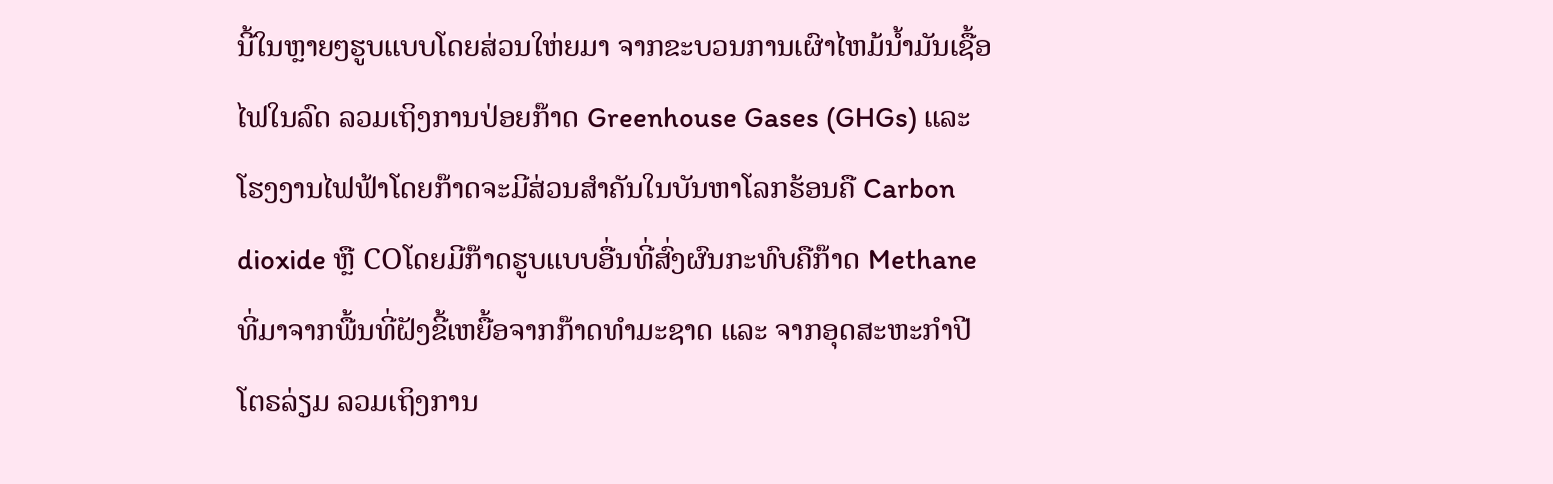ນີ້ໃນຫຼາຍໆຮູບແບບໂດຍສ່ວນໃຫ່ຍມາ ຈາກຂະບວນການເຜົາໄຫມ້ນໍ້າມັນເຊື້ອໄຟໃນລົດ ລວມເຖິງການປ່ອຍກ໊າດ Greenhouse Gases (GHGs) ແລະ ໂຮງງານໄຟຟ້າໂດຍກ໊າດຈະມີສ່ວນສຳຄັນໃນບັນຫາໂລກຮ້ອນຄື Carbon dioxide ຫຼື COໂດຍມີກ໊າດຮູບແບບອື່ນທີ່ສົ່ງຜົນກະທົບຄືກ໊າດ Methane ທີ່ມາຈາກພື້ນທີ່ຝັງຂີ້ເຫຍື້ອຈາກກ໊າດທຳມະຊາດ ແລະ ຈາກອຸດສະຫະກຳປີໂຕຣລ່ຽມ ລວມເຖິງການ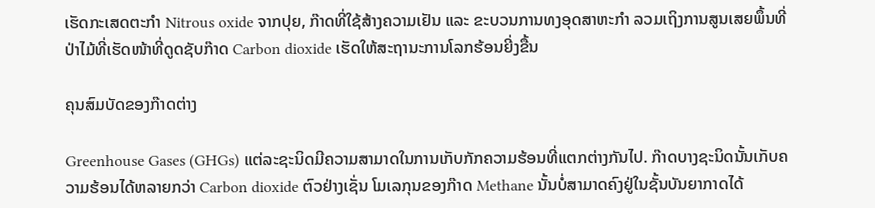ເຮັດກະເສດຕະກຳ Nitrous oxide ຈາກປຸຍ, ກ໊າດທີ່ໃຊ້ສ້າງຄວາມເຢັນ ແລະ ຂະບວນການທງອຸດສາຫະກໍາ ລວມເຖິງການສູນເສຍພຶ້ນທີ່ປ່າໄມ້ທີ່ເຮັດໜ້າທີ່ດູດຊັບກ໊າດ Carbon dioxide ເຮັດໃຫ້ສະຖານະການໂລກຮ້ອນຍີ່ງຂື້ນ

ຄຸນສົມບັດຂອງກ໊າດຕ່າງ

Greenhouse Gases (GHGs) ແຕ່ລະຊະນິດມີຄວາມສາມາດໃນການເກັບກັກຄວາມຮ້ອນທີ່ແຕກຕ່າງກັນໄປ. ກ໊າດບາງຊະນິດນັ້ນເກັບຄວາມຮ້ອນໄດ້ຫລາຍກວ່າ Carbon dioxide ຕົວຢ່າງເຊັ່ນ ໂມເລກຸນຂອງກ໊າດ Methane ນັ້ນບໍ່ສາມາດຄົງຢູ່ໃນຊັ້ນບັນຍາກາດໄດ້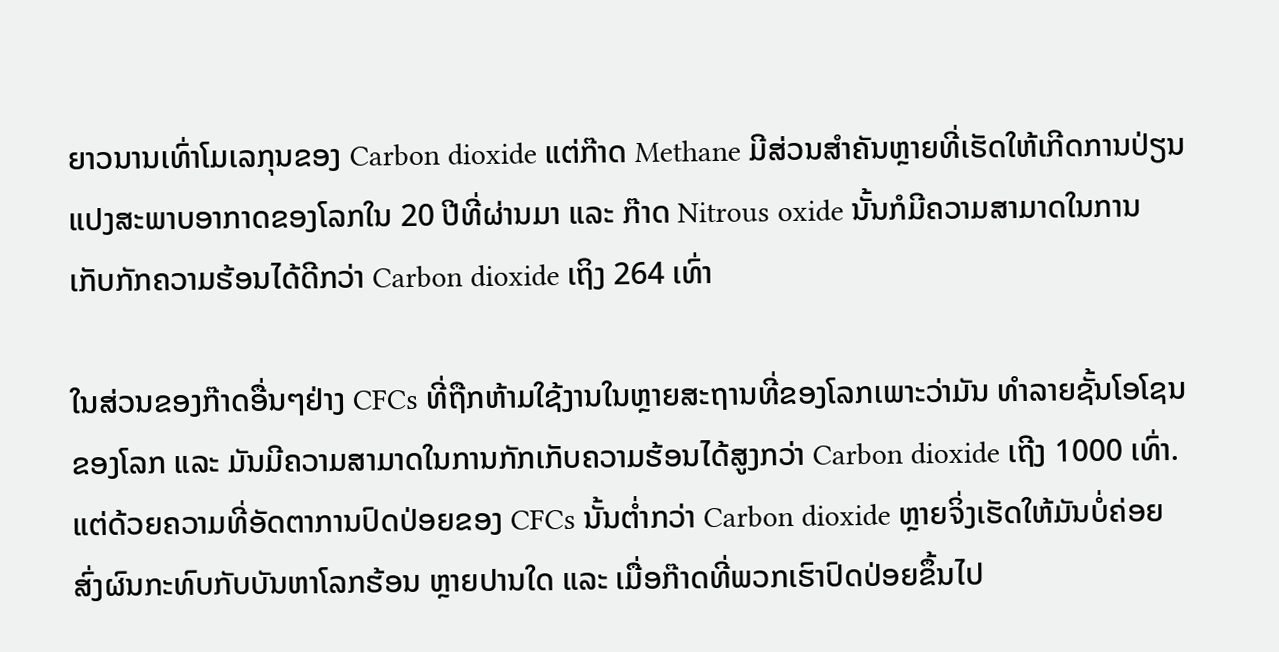ຍາວນານເທົ່າໂມເລກຸນຂອງ Carbon dioxide ແຕ່ກ໊າດ Methane ມີສ່ວນສຳຄັນຫຼາຍທີ່ເຮັດໃຫ້ເກີດການປ່ຽນແປງສະພາບອາກາດຂອງໂລກໃນ 20 ປີທີ່ຜ່ານມາ ແລະ ກ໊າດ Nitrous oxide ນັ້ນກໍມີຄວາມສາມາດໃນການເກັບກັກຄວາມຮ້ອນໄດ້ດີກວ່າ Carbon dioxide ເຖິງ 264 ເທົ່າ

ໃນສ່ວນຂອງກ໊າດອື່ນໆຢ່າງ CFCs ທີ່ຖືກຫ້າມໃຊ້ງານໃນຫຼາຍສະຖານທີ່ຂອງໂລກເພາະວ່າມັນ ທຳລາຍຊັ້ນໂອໂຊນຂອງໂລກ ແລະ ມັນມີຄວາມສາມາດໃນການກັກເກັບຄວາມຮ້ອນໄດ້ສູງກວ່າ Carbon dioxide ເຖີງ 1000 ເທົ່າ. ແຕ່ດ້ວຍຄວາມທີ່ອັດຕາການປົດປ່ອຍຂອງ CFCs ນັ້ນຕໍ່າກວ່າ Carbon dioxide ຫຼາຍຈິ່ງເຮັດໃຫ້ມັນບໍ່ຄ່ອຍສົ່ງຜົນກະທົບກັບບັນຫາໂລກຮ້ອນ ຫຼາຍປານໃດ ແລະ ເມື່ອກ໊າດທີ່ພວກເຮົາປົດປ່ອຍຂຶ້ນໄປ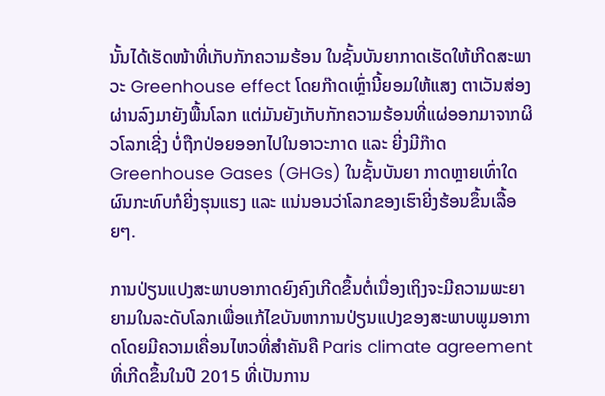ນັ້ນໄດ້ເຮັດໜ້າທີ່ເກັບກັກຄວາມຮ້ອນ ໃນຊັ້ນບັນຍາກາດເຮັດໃຫ້ເກີດສະພາວະ Greenhouse effect ໂດຍກ໊າດເຫຼົ່ານີ້ຍອມໃຫ້ແສງ ຕາເວັນສ່ອງຜ່ານລົງມາຍັງພື້ນໂລກ ແຕ່ມັນຍັງເກັບກັກຄວາມຮ້ອນທີ່ແຜ່ອອກມາຈາກຜິວໂລກເຊີ່ງ ບໍ່ຖືກປ່ອຍອອກໄປໃນອາວະກາດ ແລະ ຍີ່ງມີກ໊າດ Greenhouse Gases (GHGs) ໃນຊັ້ນບັນຍາ ກາດຫຼາຍເທົ່າໃດຜົນກະທົບກໍຍີ່ງຮຸນແຮງ ແລະ ແນ່ນອນວ່າໂລກຂອງເຮົາຍີ່ງຮ້ອນຂຶ້ນເລື້ອຍໆ.

ການປ່ຽນແປງສະພາບອາກາດຍົງຄົງເກີດຂຶ້ນຕໍ່ເນື່ອງເຖິງຈະມີຄວາມພະຍາຍາມໃນລະດັບໂລກເພື່ອແກ້ໄຂບັນຫາການປ່ຽນແປງຂອງສະພາບພູມອາກາດໂດຍມີຄວາມເຄື່ອນໄຫວທີ່ສຳຄັນຄື Paris climate agreement ທີ່ເກີດຂຶ້ນໃນປີ 2015 ທີ່ເປັນການ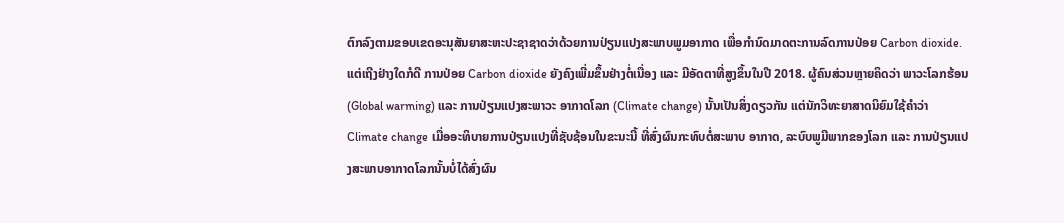ຕົກລົງຕາມຂອບເຂດອະນຸສັນຍາສະຫະປະຊາຊາດວ່າດ້ວຍການປ່ຽນແປງສະພາບພູມອາກາດ ເພື່ອກຳນົດມາດຕະການລົດການປ່ອຍ Carbon dioxide. ແຕ່ເຖີງຢ່າງໃດກໍດີ ການປ່ອຍ Carbon dioxide ຍັງຄົງເພີ່ມຂຶ້ນຢ່າງຕໍ່ເນື່ອງ ແລະ ມີອັດຕາທີ່ສູງຂຶ້ນໃນປີ 2018. ຜູ້ຄົນສ່ວນຫຼາຍຄິດວ່າ ພາວະໂລກຮ້ອນ (Global warming) ແລະ ການປ່ຽນແປງສະພາວະ ອາກາດໂລກ (Climate change) ນັ້ນເປັນສິ່ງດຽວກັນ ແຕ່ນັກວິທະຍາສາດນິຍົມໃຊ້ຄຳວ່າ Climate change ເມື່ອອະທິບາຍການປ່ຽນແປງທີ່ຊັບຊ້ອນໃນຂະນະນີ້ ທີ່ສົ່ງຜົນກະທົບຕໍ່ສະພາບ ອາກາດ, ລະບົບພູມີພາກຂອງໂລກ ແລະ ການປ່ຽນແປງສະພາບອາກາດໂລກນັ້ນບໍ່ໄດ້ສົ່ງຜົນ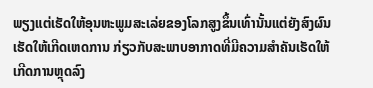ພຽງແຕ່ເຮັດໃຫ້ອຸນຫະພູມສະເລ່ຍຂອງໂລກສູງຂຶ້ນເທົ່ານັ້ນແຕ່ຍັງສົງຜົນເຮັດໃຫ້ເກີດເຫດການ ກ່ຽວກັບສະພາບອາກາດທີ່ມີຄວາມສຳຄັນເຮັດໃຫ້ເກີດການຫຼຸດລົງ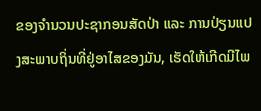ຂອງຈຳນວນປະຊາກອນສັດປ່າ ແລະ ການປ່ຽນແປງສະພາບຖິ່ນທີ່ຢູ່ອາໄສຂອງມັນ, ເຮັດໃຫ້ເກີດມີໄພ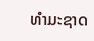ທຳມະຊາດ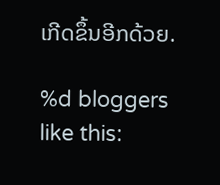ເກີດຂຶ້ນອີກດ້ວຍ.

%d bloggers like this: